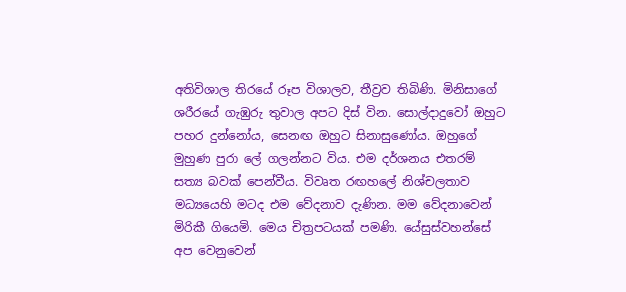අතිවිශාල තිරයේ රූප විශාලව, තීව්‍රව තිබිණි. මිනිසාගේ ශරීරයේ ගැඹුරු තුවාල අපට දිස් වින. සොල්දාදුවෝ ඔහුට පහර දුන්නෝය, සෙනඟ ඔහුට සිනාසුණෝය. ඔහුගේ මුහුණ පුරා ලේ ගලන්නට විය. එම දර්ශනය එතරම් සත්‍ය බවක් පෙන්වීය. විවෘත රඟහලේ නිශ්චලතාව මධ්‍යයෙහි මටද එම වේදනාව දැණින. මම වේදනාවෙන් මිරිකී ගියෙමි. මෙය චිත්‍රපටයක් පමණි. යේසුස්වහන්සේ අප වෙනුවෙන්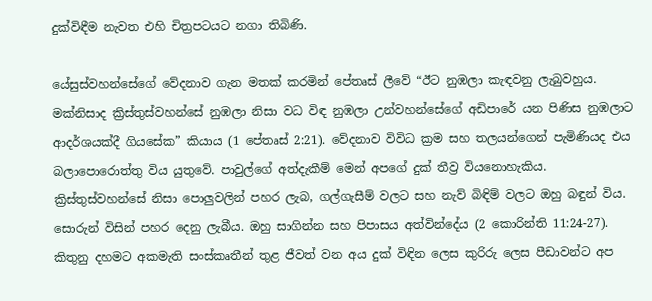දුක්විඳීම නැවත එහි චිත්‍රපටයට නගා තිබිණි.

යේසුස්වහන්සේගේ වේදනාව ගැන මතක් කරමින් පේතෘස් ලීවේ “ඊට නුඹලා කැඳවනු ලැබුවහුය. මක්නිසාද ක්‍රිස්තුස්වහන්සේ නුඹලා නිසා වධ විඳ නුඹලා උන්වහන්සේගේ අඩිපාරේ යන පිණිස නුඹලාට ආදර්ශයක්දී ගියසේක” කියාය (1 පේතෘස් 2:21). වේදනාව විවිධ ක්‍රම සහ තලයන්ගෙන් පැමිණියද එය බලාපොරොත්තු විය යුතුවේ. පාවුල්ගේ අත්දැකීම් මෙන් අපගේ දුක් තීව්‍ර වියනොහැකිය. ක්‍රිස්තුස්වහන්සේ නිසා පොලුවලින් පහර ලැබ, ගල්ගැසීම් වලට සහ නැව් බිඳිම් වලට ඔහු බඳුන් විය. සොරුන් විසින් පහර දෙනු ලැබීය. ඔහු සාගින්න සහ පිපාසය අත්වින්දේය (2 කොරින්ති 11:24-27). කිතුනු දහමට අකමැති සංස්කෘතීන් තුළ ජීවත් වන අය දුක් විඳින ලෙස කුරිරු ලෙස පීඩාවන්ට අප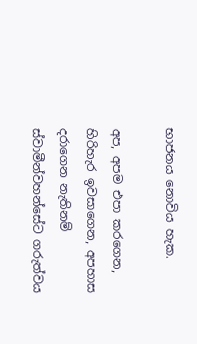භාජනය නොවිය හැක.

අප, අපම එපා කරගෙන, හිරිහැර ඉවසාගෙන, අපහාස දරාගෙන නැතිනම් ස්වාමීන්වහන්සේට ගරුත්වය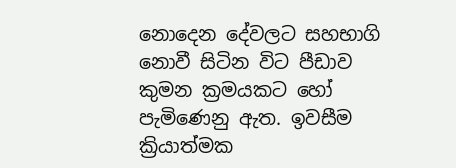නොදෙන දේවලට සහභාගි නොවී සිටින විට පීඩාව කුමන ක්‍රමයකට හෝ පැමිණෙනු ඇත. ඉවසීම ක්‍රියාත්මක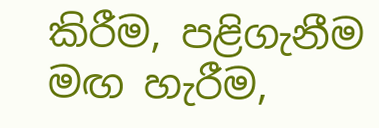කිරීම, පළිගැනීම මඟ හැරීම,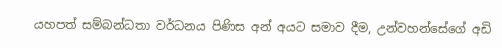යහපත් සම්බන්ධතා වර්ධනය පිණිස අන් අයට සමාව දීම, උන්වහන්සේගේ අඩි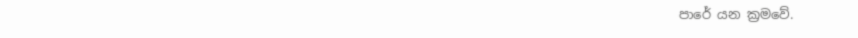පාරේ යන ක්‍රමවේ.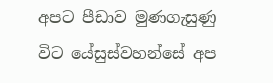අපට පීඩාව මුණගැසුණු විට යේසුස්වහන්සේ අප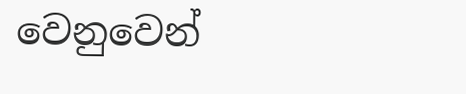වෙනුවෙන්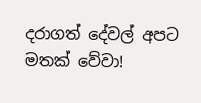දරාගත් දේවල් අපට මතක් වේවා!